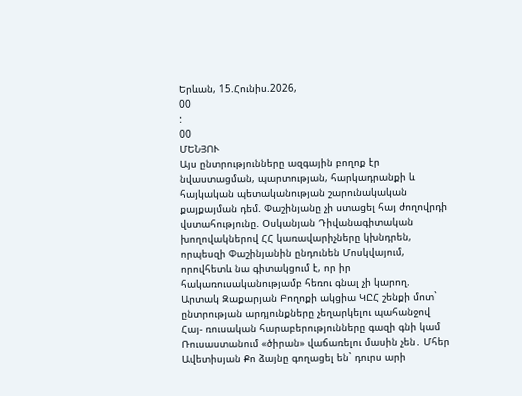Երևան, 15.Հունիս.2026,
00
:
00
ՄԵՆՅՈՒ
Այս ընտրությունները ազգային բողոք էր նվաստացման, պարտության, հարկադրանքի և հայկական պետականության շարունակական քայքայման դեմ. Փաշինյանը չի ստացել հայ ժողովրդի վստահությունը. Օսկանյան Դիվանագիտական խողովակներով ՀՀ կառավարիչները կխնդրեն, որպեսզի Փաշինյանին ընդունեն Մոսկվայում, որովհետև նա գիտակցում է, որ իր հակառուսականությամբ հեռու գնալ չի կարող. Արտակ Զաքարյան Բողոքի ակցիա ԿԸՀ շենքի մոտ` ընտրության արդյունքները չեղարկելու պահանջով Հայ- ռուսական հարաբերությունները գազի գնի կամ Ռուսաստանում «ծիրան» վաճառելու մասին չեն․ Մհեր Ավետիսյան Քո ձայնը գողացել են` դուրս արի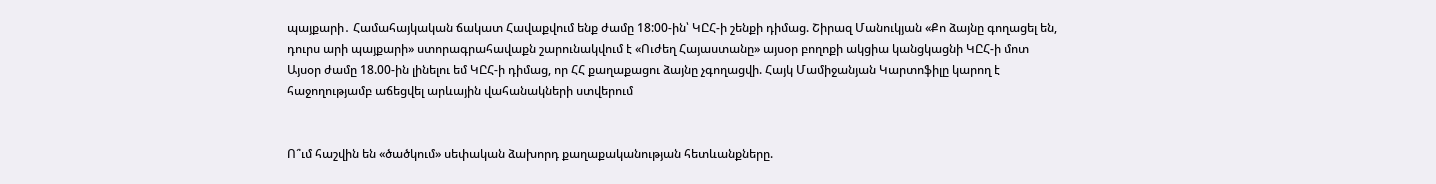պայքարի․ Համահայկական ճակատ Հավաքվում ենք ժամը 18:00-ին՝ ԿԸՀ-ի շենքի դիմաց. Շիրազ Մանուկյան «Քո ձայնը գողացել են, դուրս արի պայքարի» ստորագրահավաքն շարունակվում է «Ուժեղ Հայաստանը» այսօր բողոքի ակցիա կանցկացնի ԿԸՀ-ի մոտ Այսօր ժամը 18.00-ին լինելու եմ ԿԸՀ-ի դիմաց, որ ՀՀ քաղաքացու ձայնը չգողացվի. Հայկ Մամիջանյան Կարտոֆիլը կարող է հաջողությամբ աճեցվել արևային վահանակների ստվերում


Ո՞ւմ հաշվին են «ծածկում» սեփական ձախորդ քաղաքականության հետևանքները.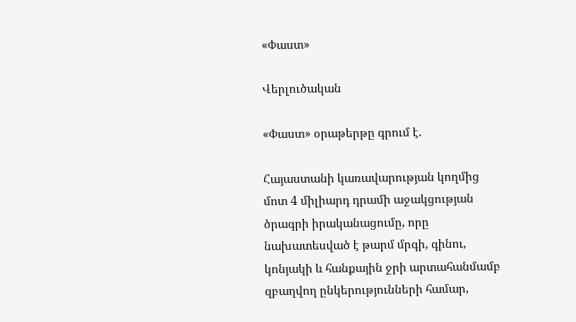«Փաստ»

Վերլուծական

«Փաստ» օրաթերթը գրում է.

Հայաստանի կառավարության կողմից մոտ 4 միլիարդ դրամի աջակցության ծրագրի իրականացումը, որը նախատեսված է թարմ մրգի, գինու, կոնյակի և հանքային ջրի արտահանմամբ զբաղվող ընկերությունների համար,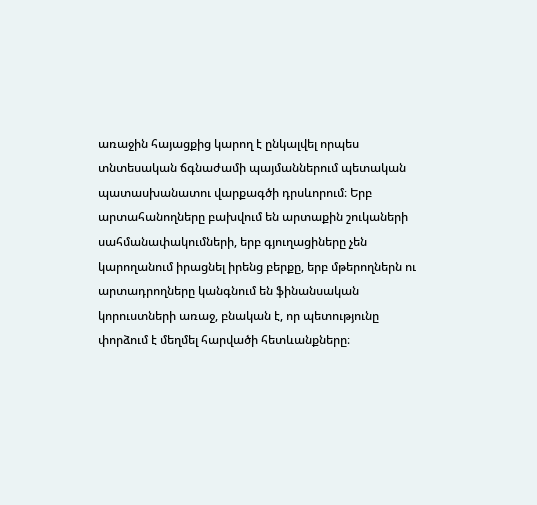առաջին հայացքից կարող է ընկալվել որպես տնտեսական ճգնաժամի պայմաններում պետական պատասխանատու վարքագծի դրսևորում։ Երբ արտահանողները բախվում են արտաքին շուկաների սահմանափակումների, երբ գյուղացիները չեն կարողանում իրացնել իրենց բերքը, երբ մթերողներն ու արտադրողները կանգնում են ֆինանսական կորուստների առաջ, բնական է, որ պետությունը փորձում է մեղմել հարվածի հետևանքները։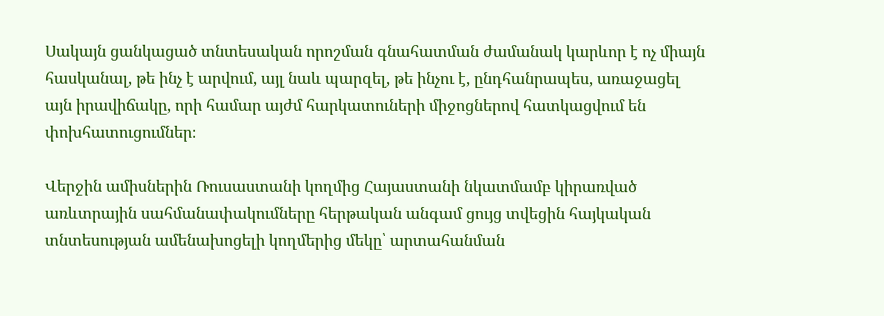Սակայն ցանկացած տնտեսական որոշման գնահատման ժամանակ կարևոր է ոչ միայն հասկանալ, թե ինչ է արվում, այլ նաև պարզել, թե ինչու է, ընդհանրապես, առաջացել այն իրավիճակը, որի համար այժմ հարկատուների միջոցներով հատկացվում են փոխհատուցումներ։

Վերջին ամիսներին Ռուսաստանի կողմից Հայաստանի նկատմամբ կիրառված առևտրային սահմանափակումները հերթական անգամ ցույց տվեցին հայկական տնտեսության ամենախոցելի կողմերից մեկը՝ արտահանման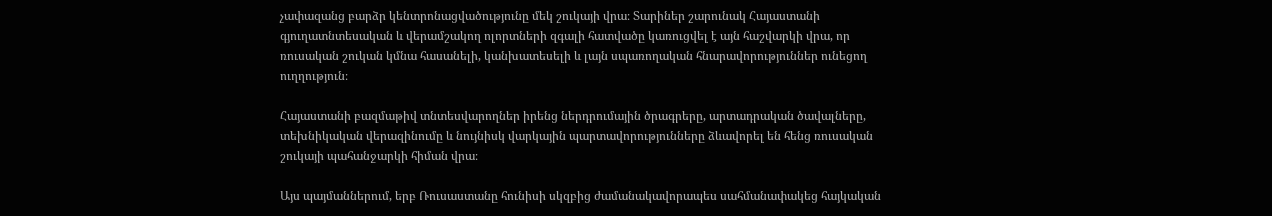չափազանց բարձր կենտրոնացվածությունը մեկ շուկայի վրա։ Տարիներ շարունակ Հայաստանի գյուղատնտեսական և վերամշակող ոլորտների զգալի հատվածը կառուցվել է այն հաշվարկի վրա, որ ռուսական շուկան կմնա հասանելի, կանխատեսելի և լայն սպառողական հնարավորություններ ունեցող ուղղություն։

Հայաստանի բազմաթիվ տնտեսվարողներ իրենց ներդրումային ծրագրերը, արտադրական ծավալները, տեխնիկական վերազինումը և նույնիսկ վարկային պարտավորությունները ձևավորել են հենց ռուսական շուկայի պահանջարկի հիման վրա։

Այս պայմաններում, երբ Ռուսաստանը հունիսի սկզբից ժամանակավորապես սահմանափակեց հայկական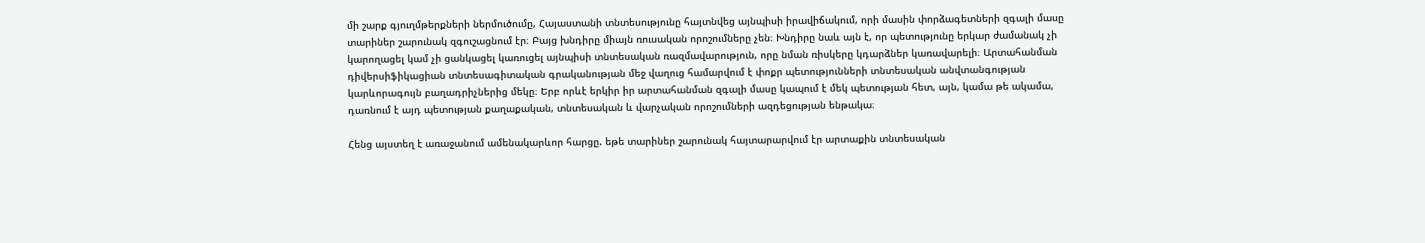մի շարք գյուղմթերքների ներմուծումը, Հայաստանի տնտեսությունը հայտնվեց այնպիսի իրավիճակում, որի մասին փորձագետների զգալի մասը տարիներ շարունակ զգուշացնում էր։ Բայց խնդիրը միայն ռուսական որոշումները չեն։ Խնդիրը նաև այն է, որ պետությունը երկար ժամանակ չի կարողացել կամ չի ցանկացել կառուցել այնպիսի տնտեսական ռազմավարություն, որը նման ռիսկերը կդարձներ կառավարելի։ Արտահանման դիվերսիֆիկացիան տնտեսագիտական գրականության մեջ վաղուց համարվում է փոքր պետությունների տնտեսական անվտանգության կարևորագույն բաղադրիչներից մեկը։ Երբ որևէ երկիր իր արտահանման զգալի մասը կապում է մեկ պետության հետ, այն, կամա թե ակամա, դառնում է այդ պետության քաղաքական, տնտեսական և վարչական որոշումների ազդեցության ենթակա։

Հենց այստեղ է առաջանում ամենակարևոր հարցը. եթե տարիներ շարունակ հայտարարվում էր արտաքին տնտեսական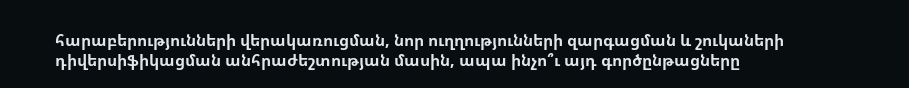հարաբերությունների վերակառուցման, նոր ուղղությունների զարգացման և շուկաների դիվերսիֆիկացման անհրաժեշտության մասին, ապա ինչո՞ւ այդ գործընթացները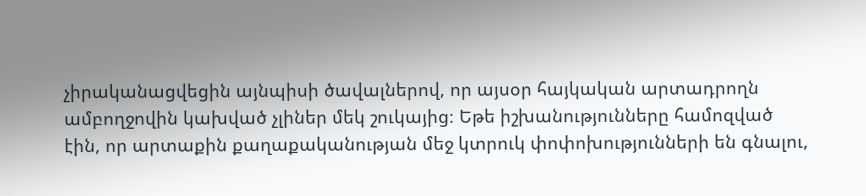չիրականացվեցին այնպիսի ծավալներով, որ այսօր հայկական արտադրողն ամբողջովին կախված չլիներ մեկ շուկայից։ Եթե իշխանությունները համոզված էին, որ արտաքին քաղաքականության մեջ կտրուկ փոփոխությունների են գնալու,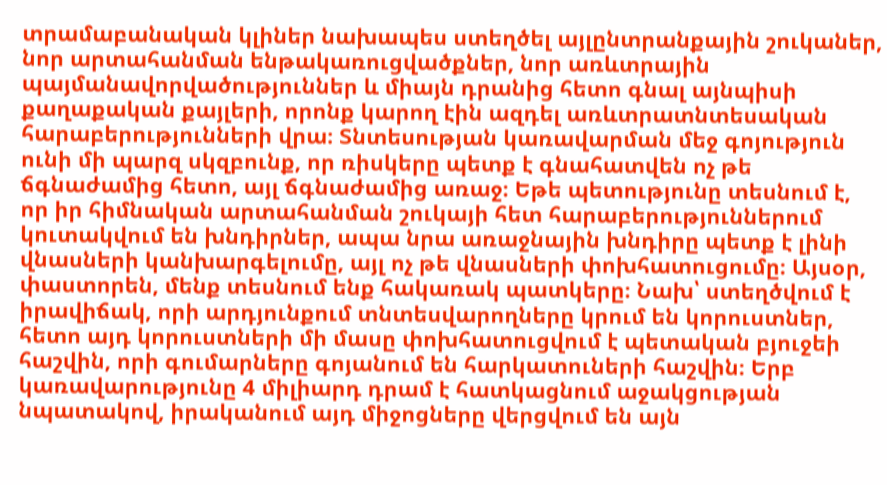տրամաբանական կլիներ նախապես ստեղծել այլընտրանքային շուկաներ, նոր արտահանման ենթակառուցվածքներ, նոր առևտրային պայմանավորվածություններ և միայն դրանից հետո գնալ այնպիսի քաղաքական քայլերի, որոնք կարող էին ազդել առևտրատնտեսական հարաբերությունների վրա։ Տնտեսության կառավարման մեջ գոյություն ունի մի պարզ սկզբունք, որ ռիսկերը պետք է գնահատվեն ոչ թե ճգնաժամից հետո, այլ ճգնաժամից առաջ։ Եթե պետությունը տեսնում է, որ իր հիմնական արտահանման շուկայի հետ հարաբերություններում կուտակվում են խնդիրներ, ապա նրա առաջնային խնդիրը պետք է լինի վնասների կանխարգելումը, այլ ոչ թե վնասների փոխհատուցումը։ Այսօր, փաստորեն, մենք տեսնում ենք հակառակ պատկերը։ Նախ՝ ստեղծվում է իրավիճակ, որի արդյունքում տնտեսվարողները կրում են կորուստներ, հետո այդ կորուստների մի մասը փոխհատուցվում է պետական բյուջեի հաշվին, որի գումարները գոյանում են հարկատուների հաշվին։ Երբ կառավարությունը 4 միլիարդ դրամ է հատկացնում աջակցության նպատակով, իրականում այդ միջոցները վերցվում են այն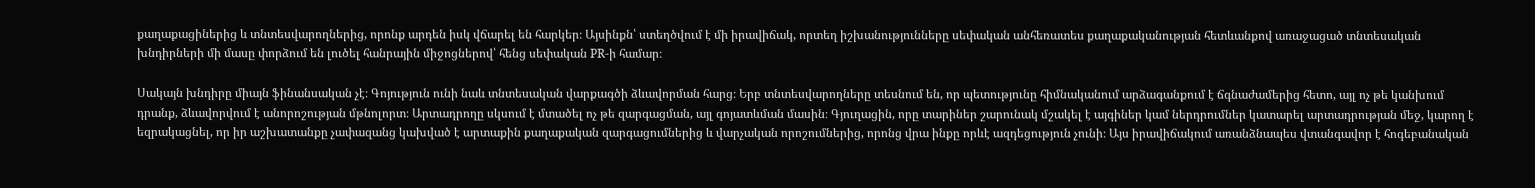քաղաքացիներից և տնտեսվարողներից, որոնք արդեն իսկ վճարել են հարկեր։ Այսինքն՝ ստեղծվում է մի իրավիճակ, որտեղ իշխանությունները սեփական անհեռատես քաղաքականության հետևանքով առաջացած տնտեսական խնդիրների մի մասը փորձում են լուծել հանրային միջոցներով՝ հենց սեփական PR-ի համար։

Սակայն խնդիրը միայն ֆինանսական չէ։ Գոյություն ունի նաև տնտեսական վարքագծի ձևավորման հարց։ Երբ տնտեսվարողները տեսնում են, որ պետությունը հիմնականում արձագանքում է ճգնաժամերից հետո, այլ ոչ թե կանխում դրանք, ձևավորվում է անորոշության մթնոլորտ։ Արտադրողը սկսում է մտածել ոչ թե զարգացման, այլ գոյատևման մասին։ Գյուղացին, որը տարիներ շարունակ մշակել է այգիներ կամ ներդրումներ կատարել արտադրության մեջ, կարող է եզրակացնել, որ իր աշխատանքը չափազանց կախված է արտաքին քաղաքական զարգացումներից և վարչական որոշումներից, որոնց վրա ինքը որևէ ազդեցություն չունի։ Այս իրավիճակում առանձնապես վտանգավոր է հոգեբանական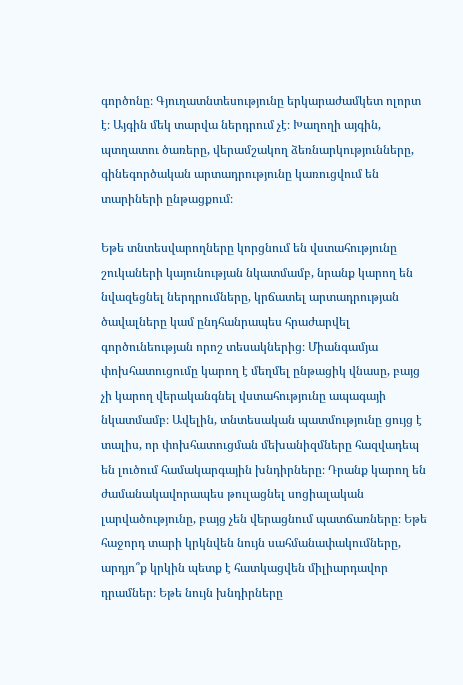գործոնը։ Գյուղատնտեսությունը երկարաժամկետ ոլորտ է։ Այգին մեկ տարվա ներդրում չէ։ Խաղողի այգին, պտղատու ծառերը, վերամշակող ձեռնարկությունները, գինեգործական արտադրությունը կառուցվում են տարիների ընթացքում։

Եթե տնտեսվարողները կորցնում են վստահությունը շուկաների կայունության նկատմամբ, նրանք կարող են նվազեցնել ներդրումները, կրճատել արտադրության ծավալները կամ ընդհանրապես հրաժարվել գործունեության որոշ տեսակներից։ Միանգամյա փոխհատուցումը կարող է մեղմել ընթացիկ վնասը, բայց չի կարող վերականգնել վստահությունը ապագայի նկատմամբ։ Ավելին, տնտեսական պատմությունը ցույց է տալիս, որ փոխհատուցման մեխանիզմները հազվադեպ են լուծում համակարգային խնդիրները։ Դրանք կարող են ժամանակավորապես թուլացնել սոցիալական լարվածությունը, բայց չեն վերացնում պատճառները։ Եթե հաջորդ տարի կրկնվեն նույն սահմանափակումները, արդյո՞ք կրկին պետք է հատկացվեն միլիարդավոր դրամներ։ Եթե նույն խնդիրները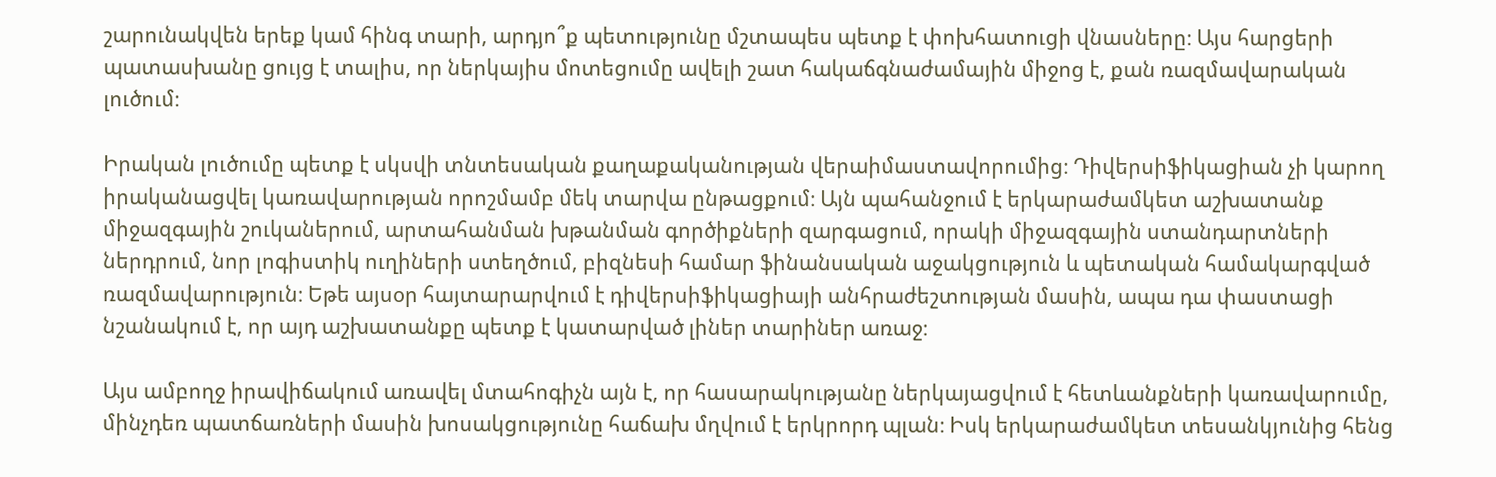շարունակվեն երեք կամ հինգ տարի, արդյո՞ք պետությունը մշտապես պետք է փոխհատուցի վնասները։ Այս հարցերի պատասխանը ցույց է տալիս, որ ներկայիս մոտեցումը ավելի շատ հակաճգնաժամային միջոց է, քան ռազմավարական լուծում։

Իրական լուծումը պետք է սկսվի տնտեսական քաղաքականության վերաիմաստավորումից։ Դիվերսիֆիկացիան չի կարող իրականացվել կառավարության որոշմամբ մեկ տարվա ընթացքում։ Այն պահանջում է երկարաժամկետ աշխատանք միջազգային շուկաներում, արտահանման խթանման գործիքների զարգացում, որակի միջազգային ստանդարտների ներդրում, նոր լոգիստիկ ուղիների ստեղծում, բիզնեսի համար ֆինանսական աջակցություն և պետական համակարգված ռազմավարություն։ Եթե այսօր հայտարարվում է դիվերսիֆիկացիայի անհրաժեշտության մասին, ապա դա փաստացի նշանակում է, որ այդ աշխատանքը պետք է կատարված լիներ տարիներ առաջ։

Այս ամբողջ իրավիճակում առավել մտահոգիչն այն է, որ հասարակությանը ներկայացվում է հետևանքների կառավարումը, մինչդեռ պատճառների մասին խոսակցությունը հաճախ մղվում է երկրորդ պլան։ Իսկ երկարաժամկետ տեսանկյունից հենց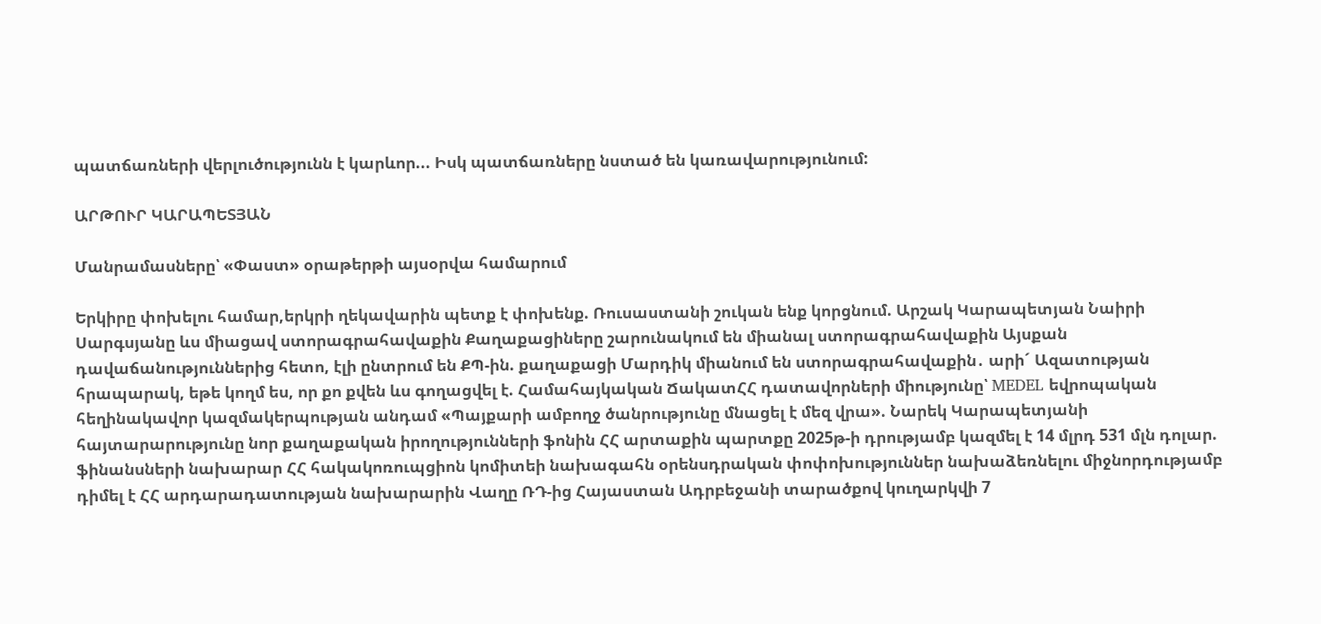պատճառների վերլուծությունն է կարևոր... Իսկ պատճառները նստած են կառավարությունում:

ԱՐԹՈՒՐ ԿԱՐԱՊԵՏՅԱՆ

Մանրամասները՝ «Փաստ» օրաթերթի այսօրվա համարում

Երկիրը փոխելու համար,երկրի ղեկավարին պետք է փոխենք. Ռուսաստանի շուկան ենք կորցնում. Արշակ Կարապետյան Նաիրի Սարգսյանը ևս միացավ ստորագրահավաքին Քաղաքացիները շարունակում են միանալ ստորագրահավաքին Այսքան դավաճանություններից հետո, էլի ընտրում են ՔՊ-ին. քաղաքացի Մարդիկ միանում են ստորագրահավաքին․ արի´ Ազատության հրապարակ, եթե կողմ ես, որ քո քվեն ևս գողացվել է. Համահայկական ՃակատՀՀ դատավորների միությունը՝ MEDEL եվրոպական հեղինակավոր կազմակերպության անդամ «Պայքարի ամբողջ ծանրությունը մնացել է մեզ վրա». Նարեկ Կարապետյանի հայտարարությունը նոր քաղաքական իրողությունների ֆոնին ՀՀ արտաքին պարտքը 2025թ-ի դրությամբ կազմել է 14 մլրդ 531 մլն դոլար. ֆինանսների նախարար ՀՀ հակակոռուպցիոն կոմիտեի նախագահն օրենսդրական փոփոխություններ նախաձեռնելու միջնորդությամբ դիմել է ՀՀ արդարադատության նախարարին Վաղը ՌԴ-ից Հայաստան Ադրբեջանի տարածքով կուղարկվի 7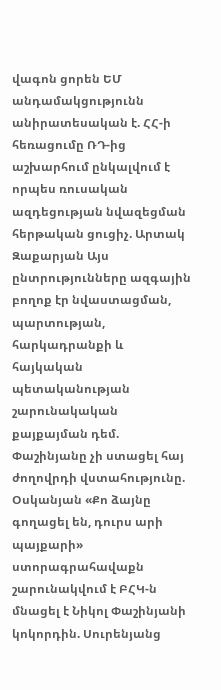վագոն ցորեն ԵՄ անդամակցությունն անիրատեսական է. ՀՀ-ի հեռացումը ՌԴ-ից աշխարհում ընկալվում է որպես ռուսական ազդեցության նվազեցման հերթական ցուցիչ. Արտակ Զաքարյան Այս ընտրությունները ազգային բողոք էր նվաստացման, պարտության, հարկադրանքի և հայկական պետականության շարունակական քայքայման դեմ. Փաշինյանը չի ստացել հայ ժողովրդի վստահությունը. Օսկանյան «Քո ձայնը գողացել են, դուրս արի պայքարի» ստորագրահավաքն շարունակվում է ԲՀԿ-ն մնացել է Նիկոլ Փաշինյանի կոկորդին. Սուրենյանց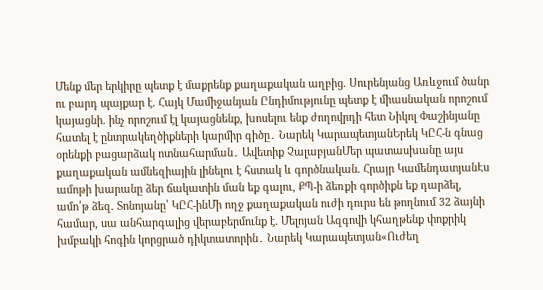Մենք մեր երկիրը պետք է մաքրենք քաղաքական աղբից. Սուրենյանց Առևջում ծանր ու բարդ պայքար է. Հայկ Մամիջանյան Ընդիմությունը պետք է միասնական որոշում կայացնի. ինչ որոշում էլ կայացնենք, խոսելու ենք ժողովրդի հետ Նիկոլ Փաշինյանը հատել է ընտրակեղծիքների կարմիր գիծը․ Նարեկ ԿարապետյանԵրեկ ԿԸՀ-ն գնաց օրենքի բացարձակ ոտնահարման․ Ավետիք ՉալաբյանՄեր պատասխանը այս քաղաքական ամնեզիային լինելու է հստակ և գործնական. Հրայր ԿամենդատյանԷս ամոթի խարանը ձեր ճակատին ման եք գալու, ՔՊ-ի ձեռքի գործիքն եք դարձել, ամո՛թ ձեզ. Տոնոյանը՝ ԿԸՀ-ինՄի ողջ քաղաքական ուժի դուրս են թողնում 32 ձայնի համար, սա անհարգալից վերաբերմունք է. Մելոյան Ազգովի կհաղթենք փոքրիկ խմբակի հոգին կորցրած դիկտատորին․ Նարեկ Կարապետյան«Ուժեղ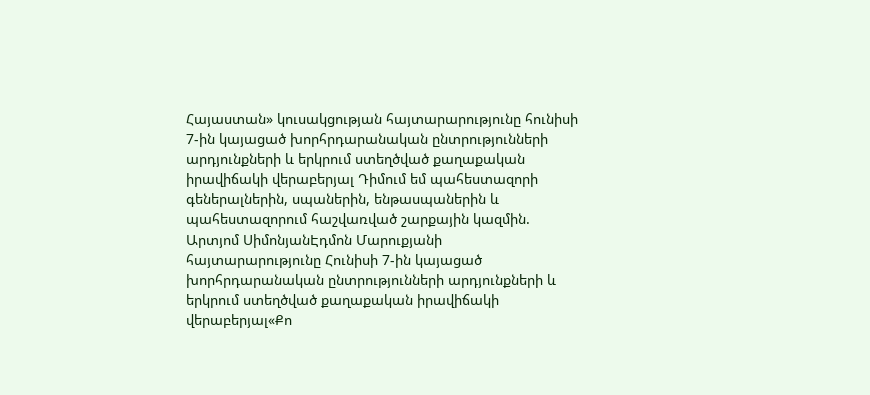Հայաստան» կուսակցության հայտարարությունը հունիսի 7-ին կայացած խորհրդարանական ընտրությունների արդյունքների և երկրում ստեղծված քաղաքական իրավիճակի վերաբերյալ Դիմում եմ պահեստազորի գեներալներին, սպաներին, ենթասպաներին և պահեստազորում հաշվառված շարքային կազմին. Արտյոմ ՍիմոնյանԷդմոն Մարուքյանի հայտարարությունը Հունիսի 7-ին կայացած խորհրդարանական ընտրությունների արդյունքների և երկրում ստեղծված քաղաքական իրավիճակի վերաբերյալ«Քո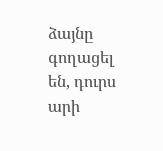ձայնը գողացել են, դուրս արի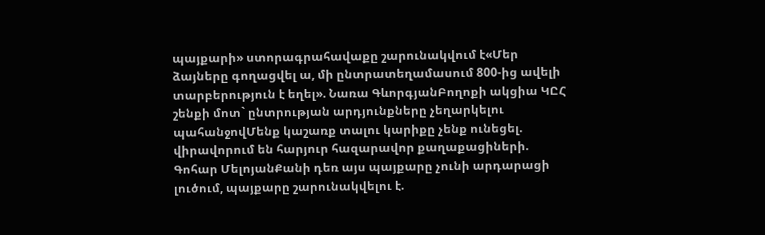պայքարի» ստորագրահավաքը շարունակվում է«Մեր ձայները գողացվել ա, մի ընտրատեղամասում 800-ից ավելի տարբերություն է եղել». Նառա ԳևորգյանԲողոքի ակցիա ԿԸՀ շենքի մոտ` ընտրության արդյունքները չեղարկելու պահանջովՄենք կաշառք տալու կարիքը չենք ունեցել. վիրավորում են հարյուր հազարավոր քաղաքացիների. Գոհար ՄելոյանՔանի դեռ այս պայքարը չունի արդարացի լուծում, պայքարը շարունակվելու է.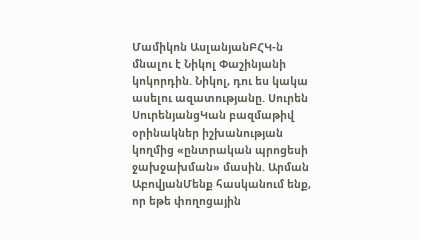Մամիկոն ԱսլանյանԲՀԿ-ն մնալու է Նիկոլ Փաշինյանի կոկորդին. Նիկոլ, դու ես կակա ասելու ազատությանը. Սուրեն ՍուրենյանցԿան բազմաթիվ օրինակներ իշխանության կողմից «ընտրական պրոցեսի ջախջախման» մասին. Արման ԱբովյանՄենք հասկանում ենք, որ եթե փողոցային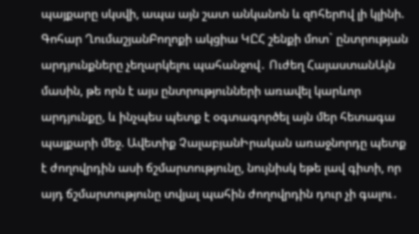պայքարը սկսվի, ապա այն շատ անկանոն և զnհերnվ լի կլինի. Գոհար ՂումաշյանԲողոքի ակցիա ԿԸՀ շենքի մոտ` ընտրության արդյունքները չեղարկելու պահանջով․ Ուժեղ ՀայաստանԱյն մասին, թե որն է այս ընտրությունների առավել կարևոր արդյունքը, և ինչպես պետք է օգտագործել այն մեր հետագա պայքարի մեջ. Ավետիք ՉալաբյանԻրական առաջնորդը պետք է ժողովրդին ասի ճշմարտությունը, նույնիսկ եթե լավ գիտի, որ այդ ճշմարտությունը տվյալ պահին ժողովրդին դուր չի գալու․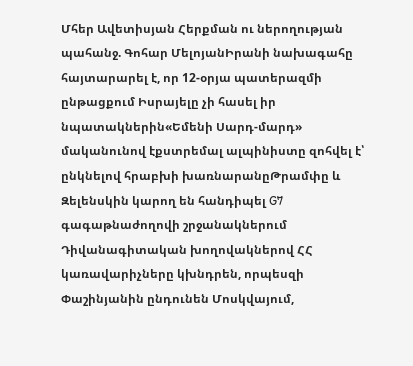Մհեր Ավետիսյան Հերքման ու ներողության պահանջ. Գոհար ՄելոյանԻրանի նախագահը հայտարարել է, որ 12-օրյա պատերազմի ընթացքում Իսրայելը չի հասել իր նպատակներին«Եմենի Սարդ-մարդ» մականունով էքստրեմալ ալպինիստը զոհվել է՝ ընկնելով հրաբխի խառնարանըԹրամփը և Զելենսկին կարող են հանդիպել G7 գագաթնաժողովի շրջանակներում Դիվանագիտական խողովակներով ՀՀ կառավարիչները կխնդրեն, որպեսզի Փաշինյանին ընդունեն Մոսկվայում,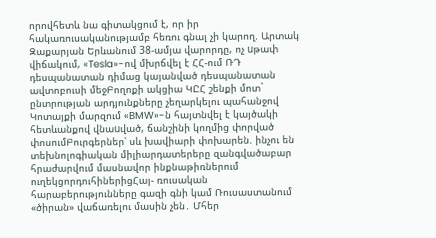որովհետև նա գիտակցում է, որ իր հակառուսականությամբ հեռու գնալ չի կարող. Արտակ Զաքարյան Երևանում 38-ամյա վարորդը, ոչ uթափ վիճակում, «Tesla»-ով մխրճվել է ՀՀ-ում ՌԴ դեսպանատան դիմաց կայանված դեսպանատան ավտոբուսի մեջԲողոքի ակցիա ԿԸՀ շենքի մոտ` ընտրության արդյունքները չեղարկելու պահանջով Կոտայքի մարզում «BMW»-ն հայտնվել է կայծակի հետևանքով վնաuված, ճանշինի կողմից փորված փոսումԲուրգերներ՝ սև խավիարի փոխարեն. ինչու են տեխնոլոգիական միլիարդատերերը զանգվածաբար հրաժարվում մասնավոր ինքնաթիռներում ուղեկցորդուհիներիցՀայ- ռուսական հարաբերությունները գազի գնի կամ Ռուսաստանում «ծիրան» վաճառելու մասին չեն․ Մհեր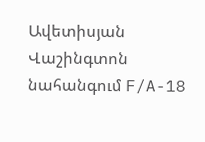Ավետիսյան Վաշինգտոն նահանգում F/A-18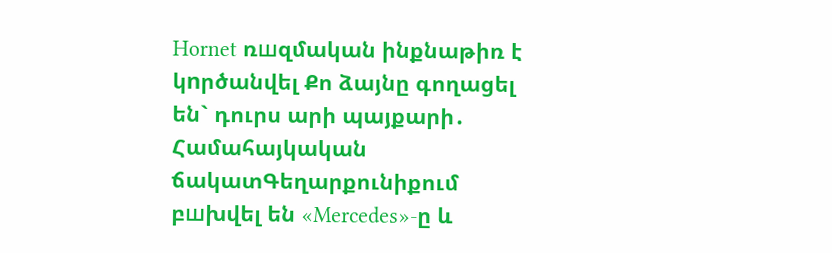Hornet ռшզմական ինքնաթիռ է կnրծանվել Քո ձայնը գողացել են` դուրս արի պայքարի․ Համահայկական ճակատԳեղարքունիքում բшխվել են «Mercedes»-ը և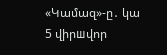«Կամազ»-ը․ կա 5 վիրшվոր